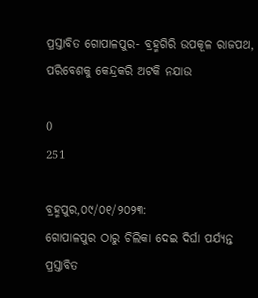ପ୍ରସ୍ତାବିତ ଗୋପାଳପୁର- ବ୍ରହ୍ମଗିରି ଉପକୂଳ ରାଜପଥ, ପରିବେଶକୁ କେନ୍ଦ୍ରକରି ଅଟକି ନଯାଉ

0
251

ବ୍ରହ୍ମପୁର,୦୯/୦୧/୨୦୨୩:
ଗୋପାଳପୁର ଠାରୁ ଚିଲିକା ଦେଇ ଦିର୍ଘା ପର୍ଯ୍ୟନ୍ତ ପ୍ରସ୍ତାବିତ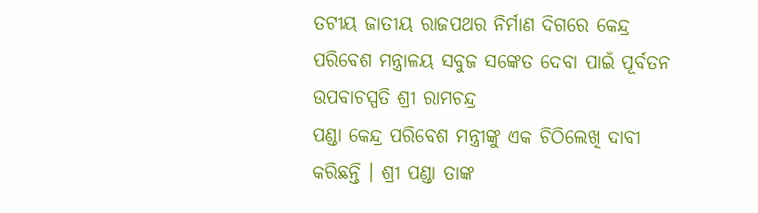ତଟୀୟ ଜାତୀୟ ରାଜପଥର ନିର୍ମାଣ ଦିଗରେ କେନ୍ଦ୍ର ପରିବେଶ ମନ୍ତ୍ରାଳୟ ସବୁଜ ସଙ୍କେତ ଦେବା ପାଇଁ ପୂର୍ବତନ ଉପବାଚସ୍ପତି ଶ୍ରୀ ରାମଚନ୍ଦ୍ର
ପଣ୍ଡା କେନ୍ଦ୍ର ପରିବେଶ ମନ୍ତ୍ରୀଙ୍କୁ ଏକ ଚିଠିଲେଖି ଦାବୀ କରିଛନ୍ତି । ଶ୍ରୀ ପଣ୍ଡା ତାଙ୍କ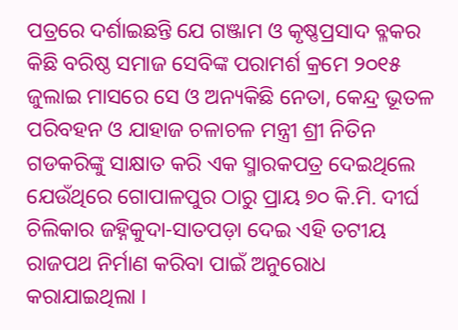ପତ୍ରରେ ଦର୍ଶାଇଛନ୍ତି ଯେ ଗଞ୍ଜାମ ଓ କୃଷ୍ଣପ୍ରସାଦ ବ୍ଳକର କିଛି ବରିଷ୍ଠ ସମାଜ ସେବିଙ୍କ ପରାମର୍ଶ କ୍ରମେ ୨୦୧୫ ଜୁଲାଇ ମାସରେ ସେ ଓ ଅନ୍ୟକିଛି ନେତା, କେନ୍ଦ୍ର ଭୂତଳ ପରିବହନ ଓ ଯାହାଜ ଚଳାଚଳ ମନ୍ତ୍ରୀ ଶ୍ରୀ ନିତିନ ଗଡକରିଙ୍କୁ ସାକ୍ଷାତ କରି ଏକ ସ୍ମାରକପତ୍ର ଦେଇଥିଲେ ଯେଉଁଥିରେ ଗୋପାଳପୁର ଠାରୁ ପ୍ରାୟ ୭୦ କି.ମି. ଦୀର୍ଘ ଚିଲିକାର ଜହ୍ନିକୁଦା-ସାତପଡ଼ା ଦେଇ ଏହି ତଟୀୟ ରାଜପଥ ନିର୍ମାଣ କରିବା ପାଇଁ ଅନୁରୋଧ କରାଯାଇଥିଲା ।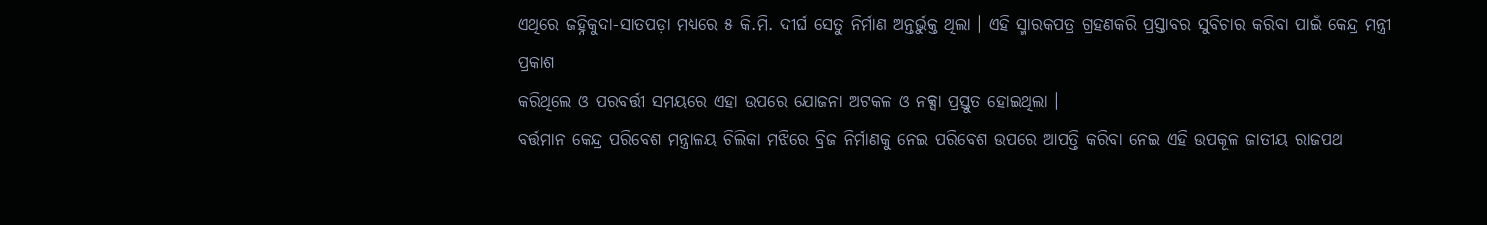ଏଥିରେ ଜହ୍ନିକୁଦା-ସାତପଡ଼ା ମଧ୍ୟରେ ୫ କି.ମି. ଦୀର୍ଘ ସେତୁ ନିର୍ମାଣ ଅନ୍ତର୍ଭୁକ୍ତ ଥିଲା । ଏହି ସ୍ମାରକପତ୍ର ଗ୍ରହଣକରି ପ୍ରସ୍ତାବର ସୁବିଚାର କରିବା ପାଇଁ କେନ୍ଦ୍ର ମନ୍ତ୍ରୀ ପ୍ରକାଶ
କରିଥିଲେ ଓ ପରବର୍ତ୍ତୀ ସମୟରେ ଏହା ଉପରେ ଯୋଜନା ଅଟକଳ ଓ ନକ୍ସା ପ୍ରସ୍ତୁତ ହୋଇଥିଲା ।
ବର୍ତ୍ତମାନ କେନ୍ଦ୍ର ପରିବେଶ ମନ୍ତ୍ରାଳୟ ଚିଲିକା ମଝିରେ ବ୍ରିଜ ନିର୍ମାଣକୁ ନେଇ ପରିବେଶ ଉପରେ ଆପତ୍ତି କରିବା ନେଇ ଏହି ଉପକୂଳ ଜାତୀୟ ରାଜପଥ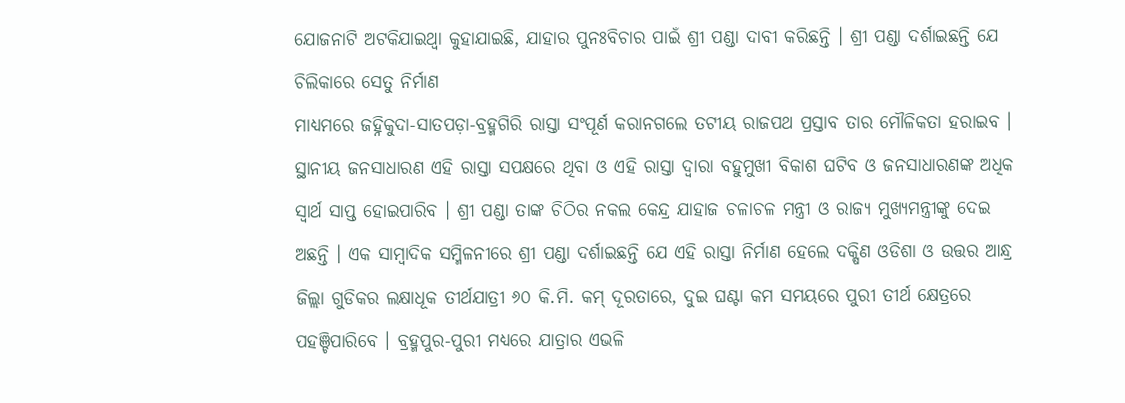ଯୋଜନାଟି ଅଟକିଯାଇଥ୍ବା କୁହାଯାଇଛି, ଯାହାର ପୁନଃବିଚାର ପାଇଁ ଶ୍ରୀ ପଣ୍ଡା ଦାବୀ କରିଛନ୍ତି । ଶ୍ରୀ ପଣ୍ଡା ଦର୍ଶାଇଛନ୍ତି ଯେ ଚିଲିକାରେ ସେତୁ ନିର୍ମାଣ
ମାଧ୍ୟମରେ ଜହ୍ନିକୁଦା-ସାତପଡ଼ା-ବ୍ରହ୍ମଗିରି ରାସ୍ତା ସଂପୂର୍ଣ କରାନଗଲେ ତଟୀୟ ରାଜପଥ ପ୍ରସ୍ତାବ ତାର ମୌଳିକତା ହରାଇବ । ସ୍ଥାନୀୟ ଜନସାଧାରଣ ଏହି ରାସ୍ତା ସପକ୍ଷରେ ଥିବା ଓ ଏହି ରାସ୍ତା ଦ୍ବାରା ବହୁମୁଖୀ ବିକାଶ ଘଟିବ ଓ ଜନସାଧାରଣଙ୍କ ଅଧିକ ସ୍ବାର୍ଥ ସାପ୍ତ ହୋଇପାରିବ । ଶ୍ରୀ ପଣ୍ଡା ତାଙ୍କ ଚିଠିର ନକଲ କେନ୍ଦ୍ର ଯାହାଜ ଚଳାଚଳ ମନ୍ତ୍ରୀ ଓ ରାଜ୍ୟ ମୁଖ୍ୟମନ୍ତ୍ରୀଙ୍କୁ ଦେଇ ଅଛନ୍ତି । ଏକ ସାମ୍ବାଦିକ ସମ୍ମିଳନୀରେ ଶ୍ରୀ ପଣ୍ଡା ଦର୍ଶାଇଛନ୍ତି ଯେ ଏହି ରାସ୍ତା ନିର୍ମାଣ ହେଲେ ଦକ୍ଷିଣ ଓଡିଶା ଓ ଉତ୍ତର ଆନ୍ଧ୍ର ଜିଲ୍ଲା ଗୁଡିକର ଲକ୍ଷାଧୂକ ତୀର୍ଥଯାତ୍ରୀ ୬୦ କି.ମି. କମ୍ ଦୂରତାରେ, ଦୁଇ ଘଣ୍ଟା କମ ସମୟରେ ପୁରୀ ତୀର୍ଥ କ୍ଷେତ୍ରରେ ପହଞ୍ଚିପାରିବେ । ବ୍ରହ୍ମପୁର-ପୁରୀ ମଧ୍ୟରେ ଯାତ୍ରାର ଏଭଳି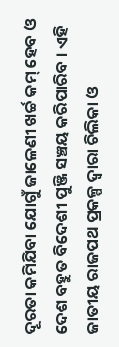ଦୂରତା କମିଯିବା ଯୋଗୁଁ ଜାଳେଣୀ ଖର୍ଚ୍ଚ କମ୍ ହେବ ଓ ଦେଶ ବହୁତ ବିଦେଶୀ ପୁଞ୍ଜି ସଞ୍ଚୟ କରିପାରିବ । ଏହି ଜାତୀୟ ରାଜପଥ ପ୍ରକଳ୍ପ ଦ୍ବାରା ଚିଲିକା ଓ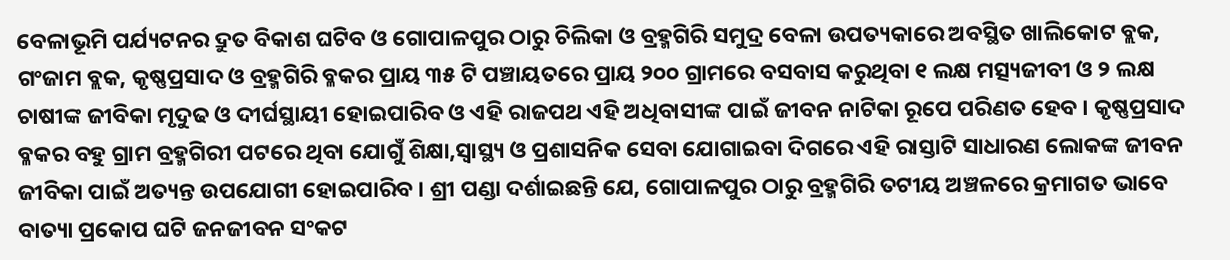ବେଳାଭୂମି ପର୍ଯ୍ୟଟନର ଦ୍ରୁତ ବିକାଶ ଘଟିବ ଓ ଗୋପାଳପୁର ଠାରୁ ଚିଲିକା ଓ ବ୍ରହ୍ମଗିରି ସମୁଦ୍ର ବେଳା ଉପତ୍ୟକାରେ ଅବସ୍ଥିତ ଖାଲିକୋଟ ବ୍ଲକ, ଗଂଜାମ ବ୍ଲକ, କୃଷ୍ଣପ୍ରସାଦ ଓ ବ୍ରହ୍ମଗିରି ବ୍ଳକର ପ୍ରାୟ ୩୫ ଟି ପଞ୍ଚାୟତରେ ପ୍ରାୟ ୨୦୦ ଗ୍ରାମରେ ବସବାସ କରୁଥିବା ୧ ଲକ୍ଷ ମତ୍ସ୍ୟଜୀବୀ ଓ ୨ ଲକ୍ଷ ଚାଷୀଙ୍କ ଜୀବିକା ମୃଦୁଢ ଓ ଦୀର୍ଘସ୍ଥାୟୀ ହୋଇପାରିବ ଓ ଏହି ରାଜପଥ ଏହି ଅଧିବାସୀଙ୍କ ପାଇଁ ଜୀବନ ନାଟିକା ରୂପେ ପରିଣତ ହେବ । କୃଷ୍ଣପ୍ରସାଦ ବ୍ଳକର ବହୁ ଗ୍ରାମ ବ୍ରହ୍ମଗିରୀ ପଟରେ ଥିବା ଯୋଗୁଁ ଶିକ୍ଷା,ସ୍ବାସ୍ଥ୍ୟ ଓ ପ୍ରଶାସନିକ ସେବା ଯୋଗାଇବା ଦିଗରେ ଏହି ରାସ୍ତାଟି ସାଧାରଣ ଲୋକଙ୍କ ଜୀବନ ଜୀବିକା ପାଇଁ ଅତ୍ୟନ୍ତ ଉପଯୋଗୀ ହୋଇପାରିବ । ଶ୍ରୀ ପଣ୍ଡା ଦର୍ଶାଇଛନ୍ତି ଯେ, ଗୋପାଳପୁର ଠାରୁ ବ୍ରହ୍ମଗିରି ତଟୀୟ ଅଞ୍ଚଳରେ କ୍ରମାଗତ ଭାବେ ବାତ୍ୟା ପ୍ରକୋପ ଘଟି ଜନଜୀବନ ସଂକଟ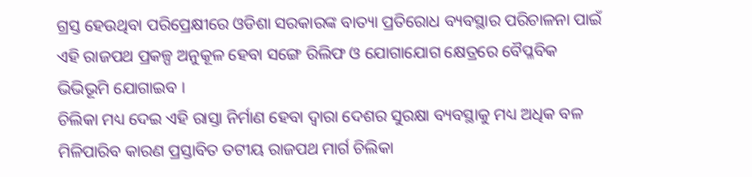ଗ୍ରସ୍ତ ହେଉଥିବା ପରିପ୍ରେକ୍ଷୀରେ ଓଡିଶା ସରକାରଙ୍କ ବାତ୍ୟା ପ୍ରତିରୋଧ ବ୍ୟବସ୍ଥାର ପରିଚାଳନା ପାଇଁ ଏହି ରାଜପଥ ପ୍ରକଳ୍ପ ଅନୁକୂଳ ହେବା ସଙ୍ଗେ ରିଲିଫ ଓ ଯୋଗାଯୋଗ କ୍ଷେତ୍ରରେ ବୈପ୍ଳବିକ ଭିଭିଭୂମି ଯୋଗାଇବ ।
ଚିଲିକା ମଧ୍ୟ ଦେଇ ଏହି ରାସ୍ତା ନିର୍ମାଣ ହେବା ଦ୍ବାରା ଦେଶର ସୁରକ୍ଷା ବ୍ୟବସ୍ଥାକୁ ମଧ୍ୟ ଅଧିକ ବଳ ମିଳିପାରିବ କାରଣ ପ୍ରସ୍ତାବିତ ତଟୀୟ ରାଜପଥ ମାର୍ଗ ଚିଲିକା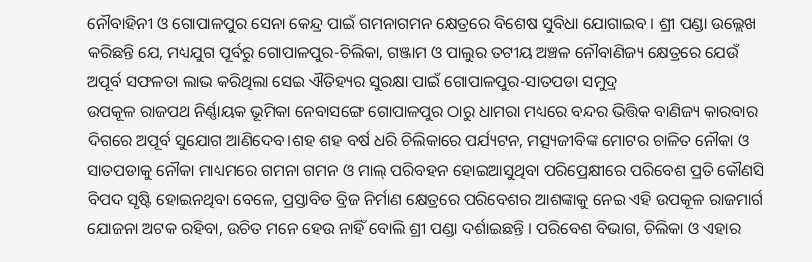ନୌବାହିନୀ ଓ ଗୋପାଳପୁର ସେନା କେନ୍ଦ୍ର ପାଇଁ ଗମନାଗମନ କ୍ଷେତ୍ରରେ ବିଶେଷ ସୁବିଧା ଯୋଗାଇବ । ଶ୍ରୀ ପଣ୍ଡା ଉଲ୍ଲେଖ କରିଛନ୍ତି ଯେ, ମଧ୍ୟଯୁଗ ପୂର୍ବରୁ ଗୋପାଳପୁର-ଚିଲିକା, ଗଞ୍ଜାମ ଓ ପାଲୁର ତଟୀୟ ଅଞ୍ଚଳ ନୌବାଣିଜ୍ୟ କ୍ଷେତ୍ରରେ ଯେଉଁ ଅପୂର୍ବ ସଫଳତା ଲାଭ କରିଥିଲା ସେଇ ଐତିହ୍ୟର ସୁରକ୍ଷା ପାଇଁ ଗୋପାଳପୁର-ସାତପଡା ସମୁଦ୍ର
ଉପକୂଳ ରାଜପଥ ନିର୍ଣ୍ଣାୟକ ଭୂମିକା ନେବାସଙ୍ଗେ ଗୋପାଳପୁର ଠାରୁ ଧାମରା ମଧ୍ୟରେ ବନ୍ଦର ଭିତ୍ତିକ ବାଣିଜ୍ୟ କାରବାର ଦିଗରେ ଅପୂର୍ବ ସୁଯୋଗ ଆଣିଦେବ।ଶହ ଶହ ବର୍ଷ ଧରି ଚିଲିକାରେ ପର୍ଯ୍ୟଟନ, ମତ୍ସ୍ୟଜୀବିଙ୍କ ମୋଟର ଚାଳିତ ନୌକା ଓ ସାତପଡାକୁ ନୌକା ମାଧ୍ୟମରେ ଗମନା ଗମନ ଓ ମାଲ୍ ପରିବହନ ହୋଇଆସୁଥିବା ପରିପ୍ରେକ୍ଷୀରେ ପରିବେଶ ପ୍ରତି କୌଣସି ବିପଦ ସୃଷ୍ଟି ହୋଇନଥିବା ବେଳେ, ପ୍ରସ୍ତାବିତ ବ୍ରିଜ ନିର୍ମାଣ କ୍ଷେତ୍ରରେ ପରିବେଶର ଆଶଙ୍କାକୁ ନେଇ ଏହି ଉପକୂଳ ରାଜମାର୍ଗ ଯୋଜନା ଅଟକ ରହିବା, ଉଚିତ ମନେ ହେଉ ନାହିଁ ବୋଲି ଶ୍ରୀ ପଣ୍ଡା ଦର୍ଶାଇଛନ୍ତି । ପରିବେଶ ବିଭାଗ, ଚିଲିକା ଓ ଏହାର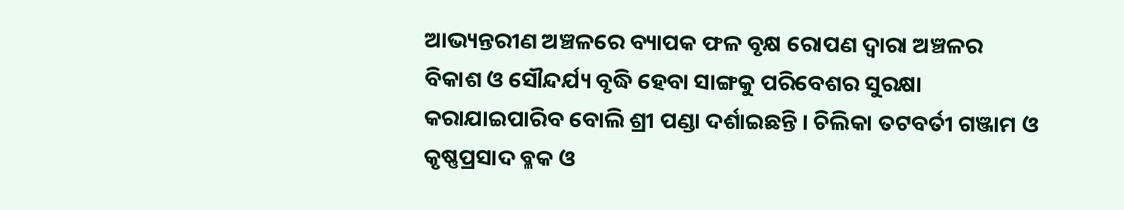ଆଭ୍ୟନ୍ତରୀଣ ଅଞ୍ଚଳରେ ବ୍ୟାପକ ଫଳ ବୃକ୍ଷ ରୋପଣ ଦ୍ବାରା ଅଞ୍ଚଳର ବିକାଶ ଓ ସୌନ୍ଦର୍ଯ୍ୟ ବୃଦ୍ଧି ହେବା ସାଙ୍ଗକୁ ପରିବେଶର ସୁରକ୍ଷା କରାଯାଇପାରିବ ବୋଲି ଶ୍ରୀ ପଣ୍ଡା ଦର୍ଶାଇଛନ୍ତି । ଚିଲିକା ତଟବର୍ତୀ ଗଞ୍ଜାମ ଓ କୃଷ୍ଣପ୍ରସାଦ ବ୍ଳକ ଓ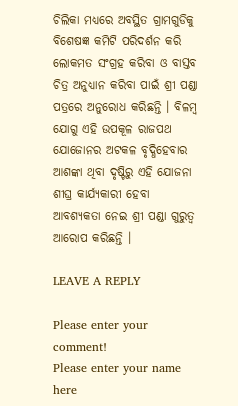ଚିଲିକା ମଧ୍ୟରେ ଅବସ୍ଥିତ ଗ୍ରାମଗୁଡିକୁ ବିଶେଷଜ୍ଞ କମିଟି ପରିଦର୍ଶନ କରି ଲୋକମତ ସଂଗ୍ରହ କରିବା ଓ ବାସ୍ତବ ଚିତ୍ର ଅନୁଧ୍ୟାନ କରିବା ପାଇଁ ଶ୍ରୀ ପଣ୍ଡା ପତ୍ରରେ ଅନୁରୋଧ କରିଛନ୍ତି । ବିଳମ୍ବ ଯୋଗୁ ଏହି ଉପକୂଳ ରାଜପଥ ଯୋଜୋନର ଅଟକଳ ବୃଦ୍ଧିହେବାର ଆଶଙ୍କା ଥିବା ଦୃଷ୍ଟିରୁ ଏହି ଯୋଜନା ଶୀଘ୍ର କାର୍ଯ୍ୟକାରୀ ହେବା ଆବଶ୍ୟକତା ନେଇ ଶ୍ରୀ ପଣ୍ଡା ଗୁରୁତ୍ବ ଆରୋପ କରିଛନ୍ତି ।

LEAVE A REPLY

Please enter your comment!
Please enter your name here